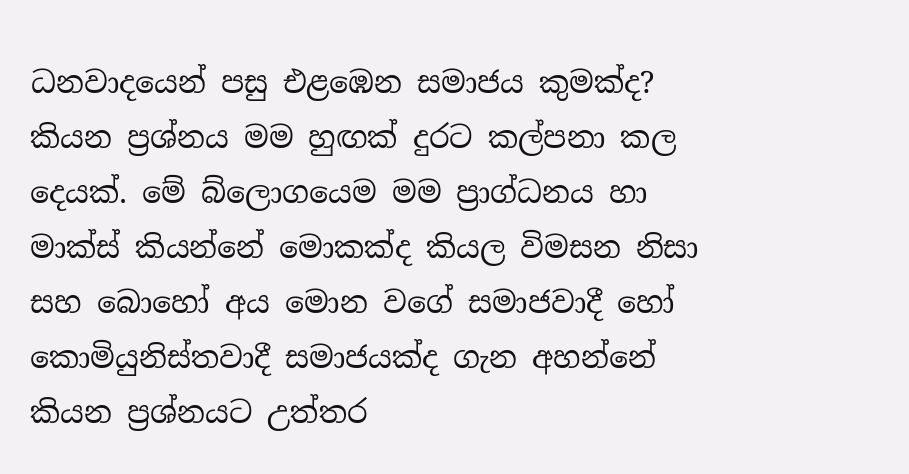ධනවාදයෙන් පසු එළඹෙන සමාජය කුමක්ද?  කියන ප්‍රශ්නය මම හුඟක් දුරට කල්පනා කල දෙයක්. මේ බ්ලොගයෙම මම ප්‍රාග්ධනය හා මාක්ස් කියන්නේ මොකක්ද කියල විමසන නිසා සහ බොහෝ අය මොන වගේ සමාජවාදී හෝ  කොමියුනිස්තවාදී සමාජයක්ද ගැන අහන්නේ කියන ප්‍රශ්නයට උත්තර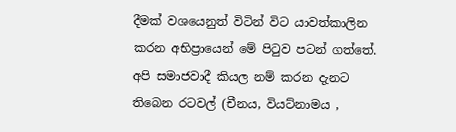දීමක් වශයෙනුත් විටින් විට යාවත්කාලින කරන අභිප්‍රායෙන් මේ පිටුව පටන් ගත්තේ.
අපි සමාජවාදී කියල නම් කරන දැනට තිබෙන රටවල් (චීනය, වියට්නාමය ,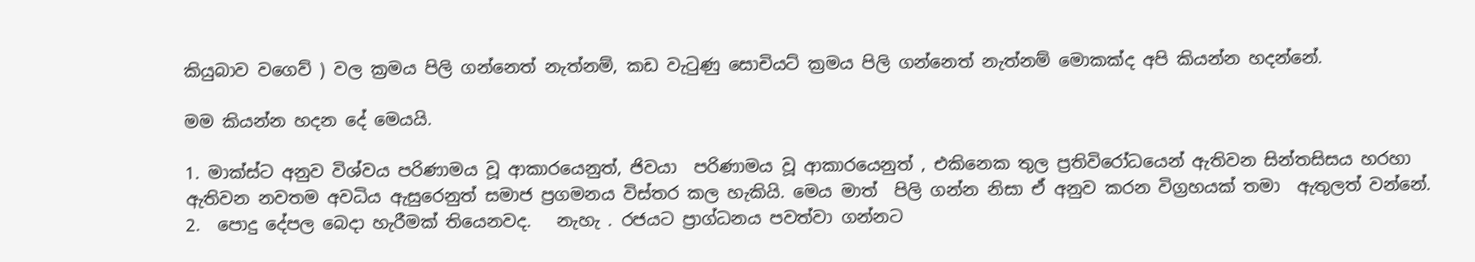කියුබාව වගෙව් ) වල ක්‍රමය පිලි ගන්නෙත් නැත්නම්, කඩ වැටුණු සොචියට් ක්‍රමය පිලි ගන්නෙත් නැත්නම් මොකක්ද අපි කියන්න හදන්නේ.

මම කියන්න හදන දේ මෙයයි.

1. මාක්ස්ට අනුව විශ්වය පරිණාමය වූ ආකාරයෙනුත්, ජිවයා  පරිණාමය වූ ආකාරයෙනුත් , එකිනෙක තුල ප්‍රතිවිරෝධයෙන් ඇතිවන සින්තසිසය හරහා ඇතිවන නවතම අවධිය ඇසුරෙනුත් සමාජ ප්‍රගමනය විස්තර කල හැකියි. මෙය මාත්  පිලි ගන්න නිසා ඒ අනුව කරන විග්‍රහයක් තමා  ඇතුලත් වන්නේ.
2.  පොදු දේපල බෙදා හැරීමක් තියෙනවද.   නැහැ . රජයට ප්‍රාග්ධනය පවත්වා ගන්නට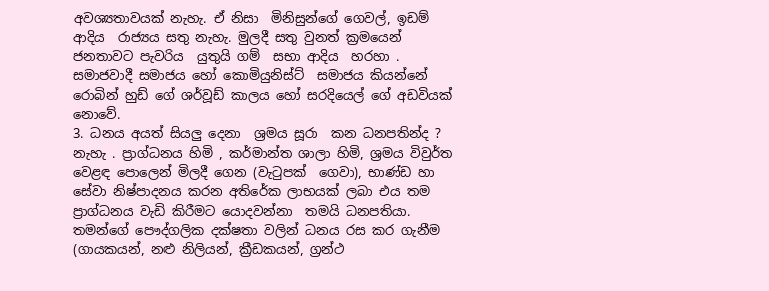අවශ්‍යතාවයක් නැහැ. ඒ නිසා  මිනිසුන්ගේ ගෙවල්, ඉඩම් ආදිය  රාජ්‍යය සතු නැහැ. මුලදී සතු වුනත් ක්‍රමයෙන් ජනතාවට පැවරිය  යුතුයි ගම්  සභා ආදිය  හරහා . සමාජවාදී සමාජය හෝ කොමියුනිස්ට්  සමාජය කියන්නේ රොබින් හුඩ් ගේ ශර්වූඩ් කාලය හෝ සරදියෙල් ගේ අඩවියක් නොවේ.
3. ධනය අයත් සියලු දෙනා  ශ්‍රමය සූරා  කන ධනපතින්ද ?  නැහැ . ප්‍රාග්ධනය හිමි , කර්මාන්ත ශාලා හිමි, ශ්‍රමය විවුර්ත වෙළඳ පොලෙන් මිලදී ගෙන (වැටුපක්  ගෙවා), භාණ්ඩ හා සේවා නිෂ්පාදනය කරන අතිරේක ලාභයක් ලබා එය තම ප්‍රාග්ධනය වැඩි කිරීමට යොදවන්නා  තමයි ධනපතියා. තමන්ගේ පෞද්ගලික දක්ෂතා වලින් ධනය රස කර ගැනීම (ගායකයන්, නළු නිලියන්, ක්‍රීඩකයන්, ග්‍රන්ථ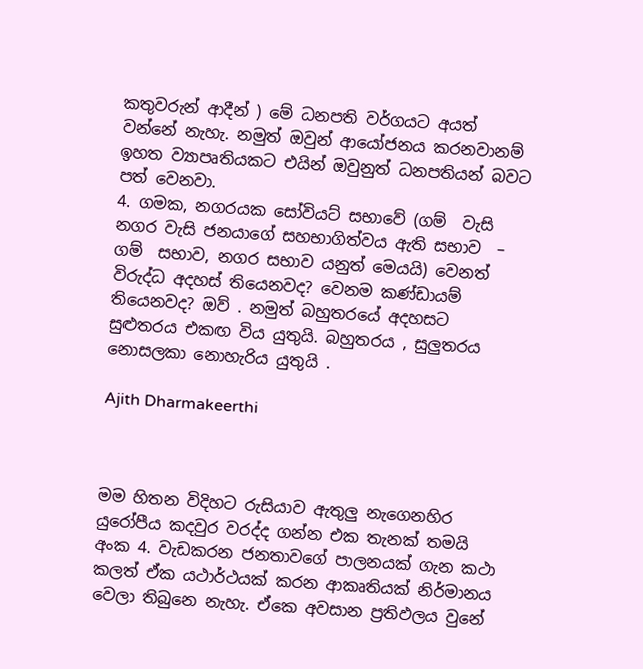කතුවරුන් ආදීන් ) මේ ධනපති වර්ගයට අයත් වන්නේ නැහැ. නමුත් ඔවුන් ආයෝජනය කරනවානම් ඉහත ව්‍යාපෘතියකට එයින් ඔවුනුත් ධනපතියන් බවට පත් වෙනවා.
4. ගමක, නගරයක සෝවියට් සභාවේ (ගම්  වැසි නගර වැසි ජනයාගේ සහභාගිත්වය ඇති සභාව  – ගම්  සභාව, නගර සභාව යනුත් මෙයයි) වෙනත් විරුද්ධ අදහස් තියෙනවද? වෙනම කණ්ඩායම් තියෙනවද? ඔව් . නමුත් බහුතරයේ අදහසට සුළුතරය එකඟ විය යුතුයි. බහුතරය , සුලුතරය නොසලකා නොහැරිය යුතුයි .

Ajith Dharmakeerthi



මම හිතන විදිහට රුසියාව ඇතුලු නැගෙනහිර යුරෝපීය කදවුර වරද්ද ගන්න එක තැනක් තමයි අංක 4. වැඩකරන ජනතාවගේ පාලනයක් ගැන කථා කලත් ඒක යථාර්ථයක් කරන ආකෘතියක් නිර්මානය වෙලා තිබුනෙ නැහැ. ඒකෙ අවසාන ප්‍රතිඵලය වුනේ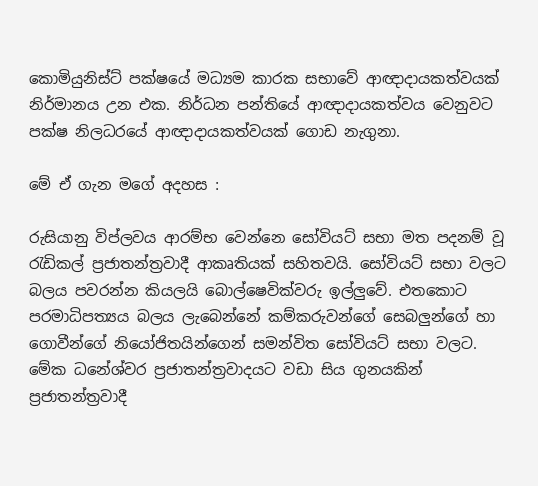කොමියුනිස්ට් පක්ෂයේ මධ්‍යම කාරක සභාවේ ආඥාදායකත්වයක් නිර්මානය උන එක. නිර්ධන පන්තියේ ආඥාදායකත්වය වෙනුවට පක්ෂ නිලධරයේ ආඥාදායකත්වයක් ගොඩ නැගුනා.

මේ ඒ ගැන මගේ අදහස :

රුසියානු විප්ලවය ආරම්භ වෙන්නෙ සෝවියට් සභා මත පදනම් වූ රැඩිකල් ප්‍රජාතන්ත්‍රවාදී ආකෘතියක් සහිතවයි. සෝවියට් සභා වලට බලය පවරන්න කියලයි බොල්ෂෙවික්වරු ඉල්ලුවේ. එතකොට පරමාධිපත්‍යය බලය ලැබෙන්නේ කම්කරුවන්ගේ සෙබලුන්ගේ හා ගොවීන්ගේ නියෝජිතයින්ගෙන් සමන්විත සෝවියට් සභා වලට. මේක ධනේශ්වර ප්‍රජාතන්ත්‍රවාදයට වඩා සිය ගුනයකින් ප්‍රජාතන්ත්‍රවාදී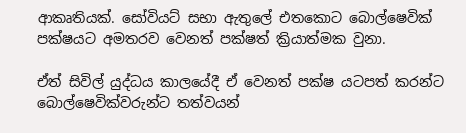ආකෘතියක්. සෝවියට් සභා ඇතුලේ එතකොට බොල්ෂෙවික් පක්ෂයට අමතරව වෙනත් පක්ෂත් ක්‍රියාත්මක වුනා.

ඒත් සිවිල් යුද්ධය කාලයේදී ඒ වෙනත් පක්ෂ යටපත් කරන්ට බොල්ෂෙවික්වරුන්ට තත්වයන්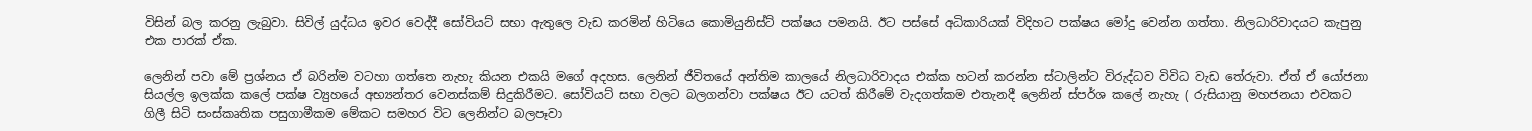විසින් බල කරනු ලැබුවා. සිවිල් යුද්ධය ඉවර වෙද්දී සෝවියට් සභා ඇතුලෙ වැඩ කරමින් හිටියෙ කොමියුනිස්ට් පක්ෂය පමනයි. ඊට පස්සේ අධිකාරියක් විදිහට පක්ෂය මෝදු වෙන්න ගත්තා. නිලධාරිවාදයට කැපුනු එක පාරක් ඒක.

ලෙනින් පවා මේ ප්‍රශ්නය ඒ බරින්ම වටහා ගත්තෙ නැහැ කියන එකයි මගේ අදහස. ලෙනින් ජීවිතයේ අන්තිම කාලයේ නිලධාරිවාදය එක්ක හටන් කරන්න ස්ටාලින්ට විරුද්ධව විවිධ වැඩ තේරුවා. ඒත් ඒ යෝජනා සියල්ල ඉලක්ක කලේ පක්ෂ ව්‍යුහයේ අභ්‍යන්තර වෙනස්කම් සිදුකිරීමට. සෝවියට් සභා වලට බලගන්වා පක්ෂය ඊට යටත් කිරීමේ වැදගත්කම එතැනදී ලෙනින් ස්පර්ශ කලේ නැහැ ( රුසියානු මහජනයා එවකට ගිලී සිටි සංස්කෘතික පසුගාමීකම මේකට සමහර විට ලෙනින්ට බලපෑවා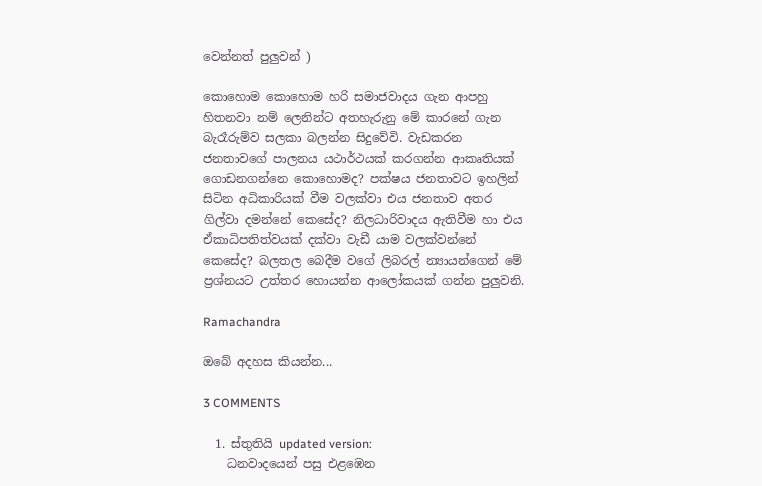වෙන්නත් පුලුවන් )

කොහොම කොහොම හරි සමාජවාදය ගැන ආපහු හිතනවා නම් ලෙනින්ට අතහැරුනු මේ කාරනේ ගැන බැරෑරුම්ව සලකා බලන්න සිදුවේවි. වැඩකරන ජනතාවගේ පාලනය යථාර්ථයක් කරගන්න ආකෘතියක් ගොඩනගන්නෙ කොහොමද? පක්ෂය ජනතාවට ඉහලින් සිටින අධිකාරියක් වීම වලක්වා එය ජනතාව අතර ගිල්වා දමන්නේ කෙසේද? නිලධාරිවාදය ඇතිවීම හා එය ඒකාධිපතිත්වයක් දක්වා වැඩී යාම වලක්වන්නේ කෙසේද? බලතල බෙදීම වගේ ලිබරල් න්‍යායන්ගෙන් මේ ප්‍රශ්නයට උත්තර හොයන්න ආලෝකයක් ගන්න පුලුවනි.

Ramachandra

ඔබේ අදහස කියන්න...

3 COMMENTS

  1. ස්තුතියි updated version:
    ධනවාදයෙන් පසු එළඹෙන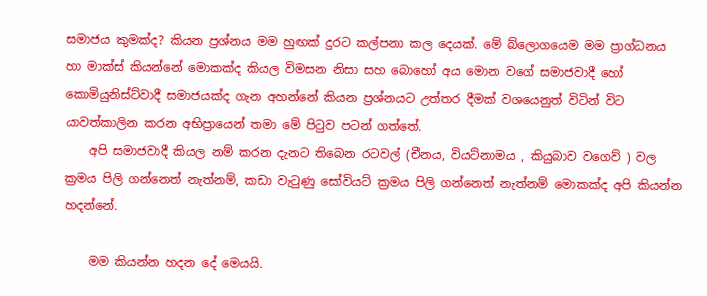සමාජය කුමක්ද? කියන ප්‍රශ්නය මම හුඟක් දුරට කල්පනා කල දෙයක්. මේ බ්ලොගයෙම මම ප්‍රාග්ධනය හා මාක්ස් කියන්නේ මොකක්ද කියල විමසන නිසා සහ බොහෝ අය මොන වගේ සමාජවාදී හෝ කොමියුනිස්ට්වාදී සමාජයක්ද ගැන අහන්නේ කියන ප්‍රශ්නයට උත්තර දීමක් වශයෙනුත් විටින් විට යාවත්කාලින කරන අභිප්‍රායෙන් තමා මේ පිටුව පටන් ගත්තේ.
    අපි සමාජවාදී කියල නම් කරන දැනට තිබෙන රටවල් (චීනය, වියට්නාමය , කියුබාව වගෙව් ) වල ක්‍රමය පිලි ගන්නෙත් නැත්නම්, කඩා වැටුණු සෝවියට් ක්‍රමය පිලි ගන්නෙත් නැත්නම් මොකක්ද අපි කියන්න හදන්නේ.

    මම කියන්න හදන දේ මෙයයි.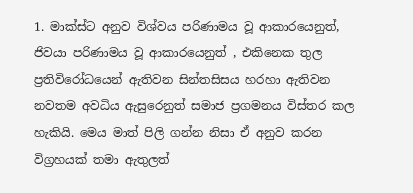1. මාක්ස්ට අනුව විශ්වය පරිණාමය වූ ආකාරයෙනුත්, ජිවයා පරිණාමය වූ ආකාරයෙනුත් , එකිනෙක තුල ප්‍රතිවිරෝධයෙන් ඇතිවන සින්තසිසය හරහා ඇතිවන නවතම අවධිය ඇසුරෙනුත් සමාජ ප්‍රගමනය විස්තර කල හැකියි. මෙය මාත් පිලි ගන්න නිසා ඒ අනුව කරන විග්‍රහයක් තමා ඇතුලත්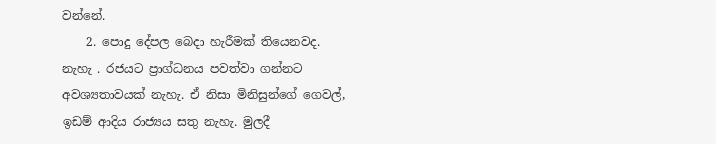වන්නේ.
    2. පොදු දේපල බෙදා හැරීමක් තියෙනවද. නැහැ . රජයට ප්‍රාග්ධනය පවත්වා ගන්නට අවශ්‍යතාවයක් නැහැ. ඒ නිසා මිනිසුන්ගේ ගෙවල්, ඉඩම් ආදිය රාජ්‍යය සතු නැහැ. මුලදී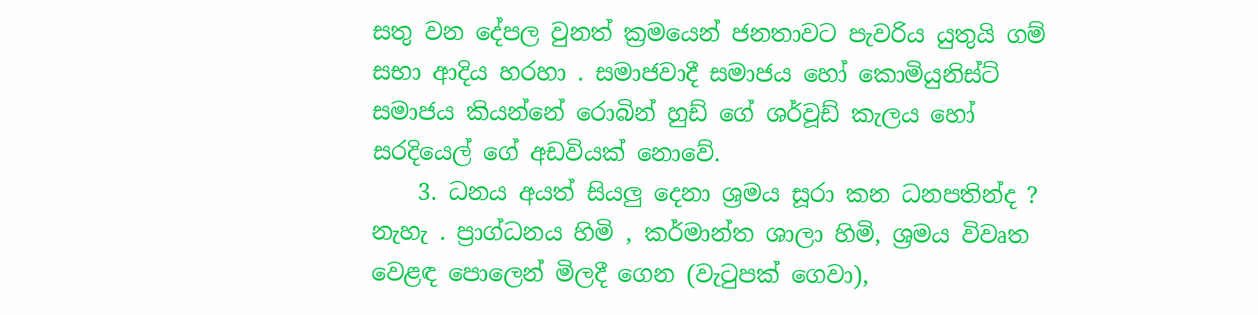සතු වන දේපල වුනත් ක්‍රමයෙන් ජනතාවට පැවරිය යුතුයි ගම් සභා ආදිය හරහා . සමාජවාදී සමාජය හෝ කොමියුනිස්ට් සමාජය කියන්නේ රොබින් හුඩ් ගේ ශර්වූඩ් කැලය හෝ සරදියෙල් ගේ අඩවියක් නොවේ.
    3. ධනය අයත් සියලු දෙනා ශ්‍රමය සූරා කන ධනපතින්ද ? නැහැ . ප්‍රාග්ධනය හිමි , කර්මාන්ත ශාලා හිමි, ශ්‍රමය විවෘත වෙළඳ පොලෙන් මිලදී ගෙන (වැටුපක් ගෙවා),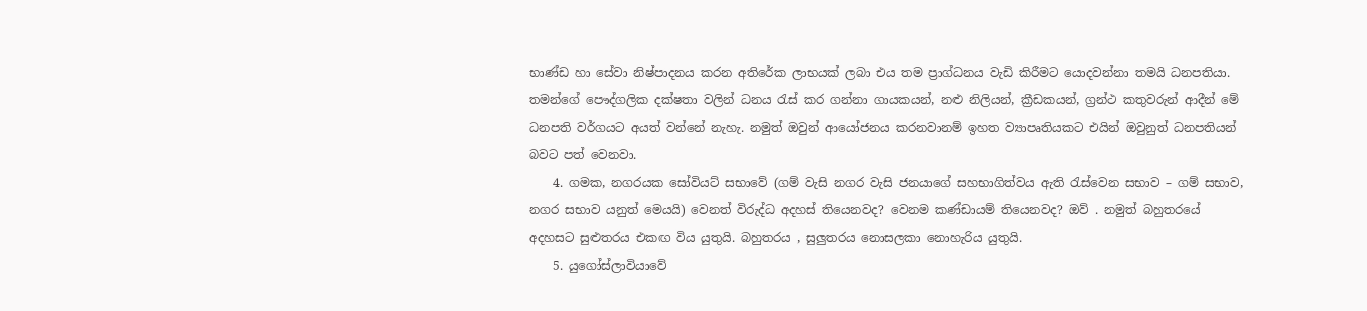භාණ්ඩ හා සේවා නිෂ්පාදනය කරන අතිරේක ලාභයක් ලබා එය තම ප්‍රාග්ධනය වැඩි කිරීමට යොදවන්නා තමයි ධනපතියා. තමන්ගේ පෞද්ගලික දක්ෂතා වලින් ධනය රැස් කර ගන්නා ගායකයන්, නළු නිලියන්, ක්‍රීඩකයන්, ග්‍රන්ථ කතුවරුන් ආදීන් මේ ධනපති වර්ගයට අයත් වන්නේ නැහැ. නමුත් ඔවුන් ආයෝජනය කරනවානම් ඉහත ව්‍යාපෘතියකට එයින් ඔවුනුත් ධනපතියන් බවට පත් වෙනවා.
    4. ගමක, නගරයක සෝවියට් සභාවේ (ගම් වැසි නගර වැසි ජනයාගේ සහභාගිත්වය ඇති රැස්වෙන සභාව – ගම් සභාව, නගර සභාව යනුත් මෙයයි) වෙනත් විරුද්ධ අදහස් තියෙනවද? වෙනම කණ්ඩායම් තියෙනවද? ඔව් . නමුත් බහුතරයේ අදහසට සුළුතරය එකඟ විය යුතුයි. බහුතරය , සුලුතරය නොසලකා නොහැරිය යුතුයි.
    5. යුගෝස්ලාවියාවේ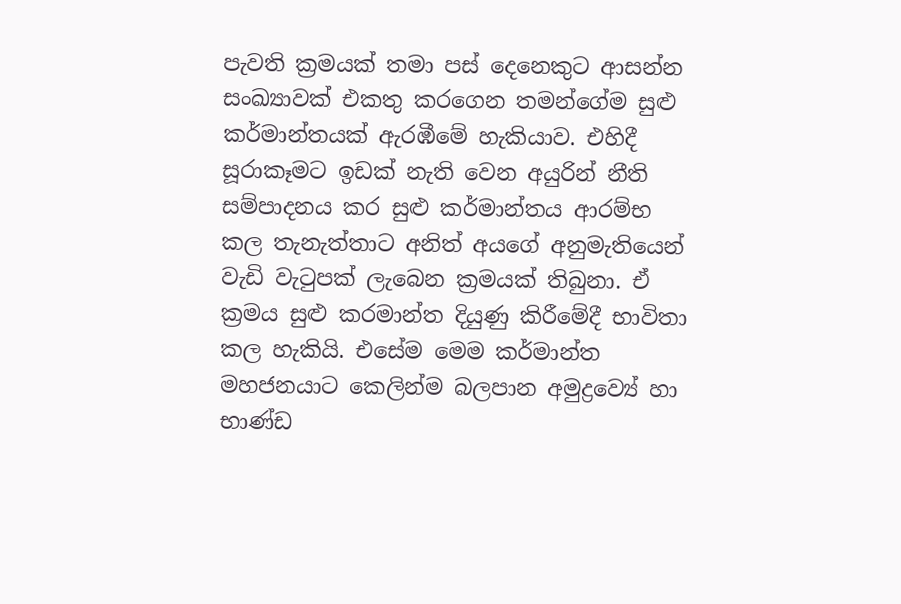පැවති ක්‍රමයක් තමා පස් දෙනෙකුට ආසන්න සංඛ්‍යාවක් එකතු කරගෙන තමන්ගේම සුළු කර්මාන්තයක් ඇරඹීමේ හැකියාව. එහිදී සූරාකෑමට ඉඩක් නැති වෙන අයුරින් නීති සම්පාදනය කර සුළු කර්මාන්තය ආරම්භ කල තැනැත්තාට අනිත් අයගේ අනුමැතියෙන් වැඩි වැටුපක් ලැබෙන ක්‍රමයක් තිබුනා. ඒ ක්‍රමය සුළු කරමාන්ත දියුණු කිරීමේදී භාවිතා කල හැකියි. එසේම මෙම කර්මාන්ත මහජනයාට කෙලින්ම බලපාන අමුද්‍රව්‍යේ හා භාණ්ඩ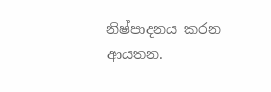නිෂ්පාදනය කරන ආයතන.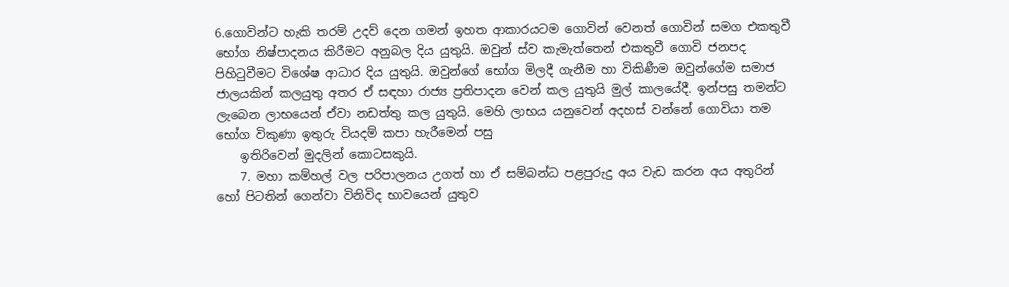6.ගොවින්ට හැකි තරම් උදව් දෙන ගමන් ඉහත ආකාරයටම ගොවින් වෙනත් ගොවින් සමග එකතුවී භෝග නිෂ්පාදනය කිරීමට අනුබල දිය යුතුයි. ඔවුන් ස්ව කැමැත්තෙන් එකතුවී ගොවි ජනපද පිහිටුවීමට විශේෂ ආධාර දිය යුතුයි. ඔවුන්ගේ භෝග මිලදී ගැනීම හා විකිණීම ඔවුන්ගේම සමාජ ජාලයකින් කලයුතු අතර ඒ සඳහා රාජ්‍ය ප්‍රතිපාදන වෙන් කල යුතුයි මුල් කාලයේදී. ඉන්පසු තමන්ට ලැබෙන ලාභයෙන් ඒවා නඩත්තු කල යුතුයි. මෙහි ලාභය යනුවෙන් අදහස් වන්නේ ගොවියා තම භෝග විකුණා ඉතුරු වියදම් කපා හැරීමෙන් පසු
    ඉතිරිවෙන් මුදලින් කොටසකුයි.
    7. මහා කම්හල් වල පරිපාලනය උගත් හා ඒ සම්බන්ධ පළපුරුදු අය වැඩ කරන අය අතුරින් හෝ පිටතින් ගෙන්වා විනිවිද භාවයෙන් යුතුව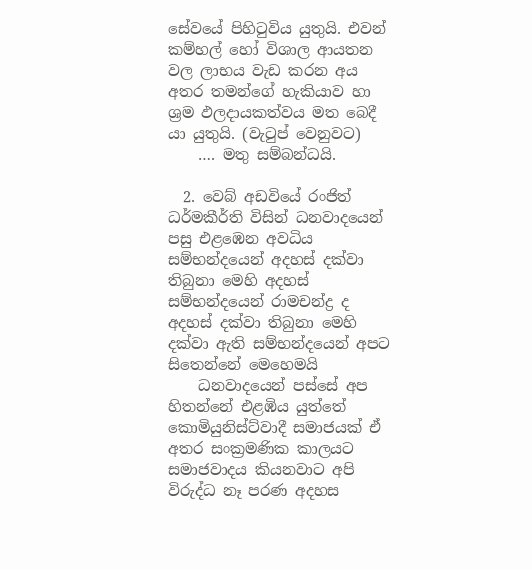සේවයේ පිහිටුවිය යුතුයි. එවන් කම්හල් හෝ විශාල ආයතන වල ලාභය වැඩ කරන අය අතර තමන්ගේ හැකියාව හා ශ්‍රම ඵලදායකත්වය මත බෙදී යා යුතුයි. (වැටුප් වෙනුවට)
    …. මතු සම්බන්ධයි.

  2. වෙබ් අඩවියේ රංජිත් ධර්මකීර්ති විසින් ධනවාදයෙන් පසු එළඹෙන අවධිය සම්භන්දයෙන් අදහස් දක්වා තිබුනා මෙහි අදහස් සම්භන්දයෙන් රාමචන්ද්‍ර ද අදහස් දක්වා තිබුනා මෙහි දක්වා ඇති සම්භන්දයෙන් අපට සිතෙන්නේ මෙහෙමයි
    ධනවාදයෙන් පස්සේ අප හිතන්නේ එළඹිය යුත්තේ කොමියුනිස්ට්වාදී සමාජයක් ඒ අතර සංක්‍රමණික කාලයට සමාජවාදය කියනවාට අපි විරුද්ධ නෑ පරණ අදහස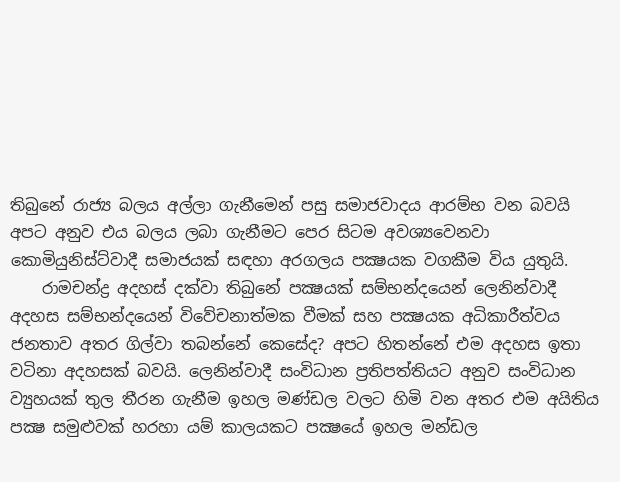තිබුනේ රාජ්‍ය බලය අල්ලා ගැනීමෙන් පසු සමාජවාදය ආරම්භ වන බවයි අපට අනුව එය බලය ලබා ගැනීමට පෙර සිටම අවශ්‍යවෙනවා කොමියුනිස්ට්වාදී සමාජයක් සඳහා අරගලය පක්‍ෂයක වගකීම විය යුතුයි.
    රාමචන්ද්‍ර අදහස් දක්වා තිබුනේ පක්‍ෂයක් සම්භන්දයෙන් ලෙනින්වාදී අදහස සම්භන්දයෙන් විවේචනාත්මක වීමක් සහ පක්‍ෂයක අධිකාරීත්වය ජනතාව අතර ගිල්වා තබන්නේ කෙසේද? අපට හිතන්නේ එම අදහස ඉතා වටිනා අදහසක් බවයි. ලෙනින්වාදී සංවිධාන ප්‍රතිපත්තියට අනුව සංවිධාන ව්‍යුහයක් තුල තීරන ගැනීම ඉහල මණ්ඩල වලට හිමි වන අතර එම අයිතිය පක්‍ෂ සමුළුවක් හරහා යම් කාලයකට පක්‍ෂයේ ඉහල මන්ඩල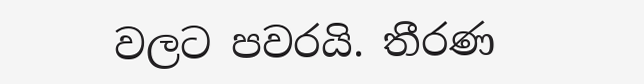වලට පවරයි. තීරණ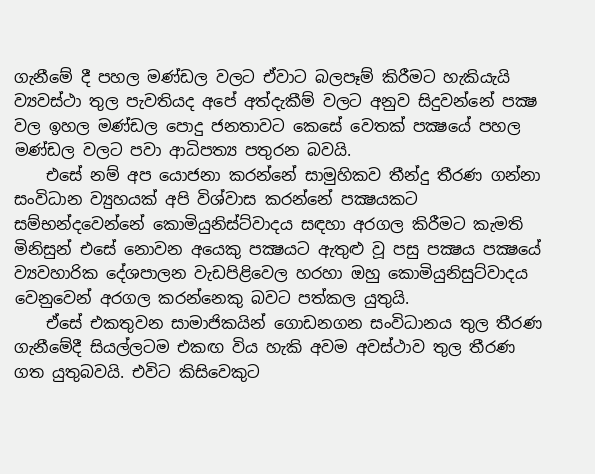ගැනීමේ දී පහල මණ්ඩල වලට ඒවාට බලපෑම් කිරීමට හැකියැයි ව්‍යවස්ථා තුල පැවතියද අපේ අත්දැකීම් වලට අනුව සිදුවන්නේ පක්‍ෂ වල ඉහල මණ්ඩල පොදු ජනතාවට කෙසේ වෙතක් පක්‍ෂයේ පහල මණ්ඩල වලට පවා ආධිපත්‍ය පතුරන බවයි.
    එසේ නම් අප යොජනා කරන්නේ සාමුහිකව තීන්දු තීරණ ගන්නා සංවිධාන ව්‍යුහයක් අපි විශ්වාස කරන්නේ පක්‍ෂයකට සම්භන්දවෙන්නේ කොමියුනිස්ට්වාදය සඳහා අරගල කිරීමට කැමති මිනිසුන් එසේ නොවන අයෙකු පක්‍ෂයට ඇතුළු වූ පසු පක්‍ෂය පක්‍ෂයේ ව්‍යවහාරික දේශපාලන වැඩපිළිවෙල හරහා ඔහු කොමියුනිසුට්වාදය වෙනුවෙන් අරගල කරන්නෙකු බවට පත්කල යුතුයි.
    ඒසේ එකතුවන සාමාජිකයින් ගොඩනගන සංවිධානය තුල තීරණ ගැනීමේදී සියල්ලටම එකඟ විය හැකි අවම අවස්ථාව තුල තීරණ ගත යුතුබවයි. එවිට කිසිවෙකුට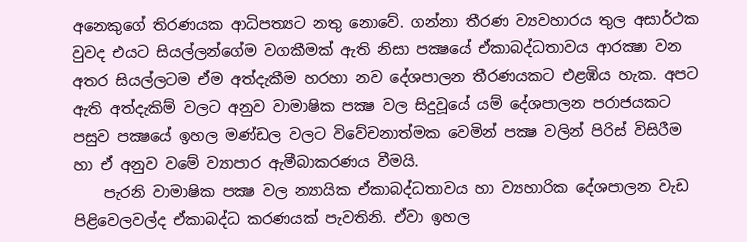අනෙකුගේ තිරණයක ආධිපත්‍යට නතු නොවේ. ගන්නා තීරණ ව්‍යවහාරය තුල අසාර්ථක වුවද එයට සියල්ලන්ගේම වගකීමක් ඇති නිසා පක්‍ෂයේ ඒකාබද්ධතාවය ආරක්‍ෂා වන අතර සියල්ලටම ඒම අත්දැකීම හරහා නව දේශපාලන තීරණයකට එළඹිය හැක. අපට ඇති අත්දැකිම් වලට අනුව වාමාෂික පක්‍ෂ වල සිදුවූයේ යම් දේශපාලන පරාජයකට පසුව පක්‍ෂයේ ඉහල මණ්ඩල වලට විවේචනාත්මක වෙමින් පක්‍ෂ වලින් පිරිස් විසිරීම හා ඒ අනුව වමේ ව්‍යාපාර ඇමීබාකරණය වීමයි.
    පැරනි වාමාෂික පක්‍ෂ වල න්‍යායික ඒකාබද්ධතාවය හා ව්‍යහාරික දේශපාලන වැඩ පිළිවෙලවල්ද ඒකාබද්ධ කරණයක් පැවතිනි. ඒවා ඉහල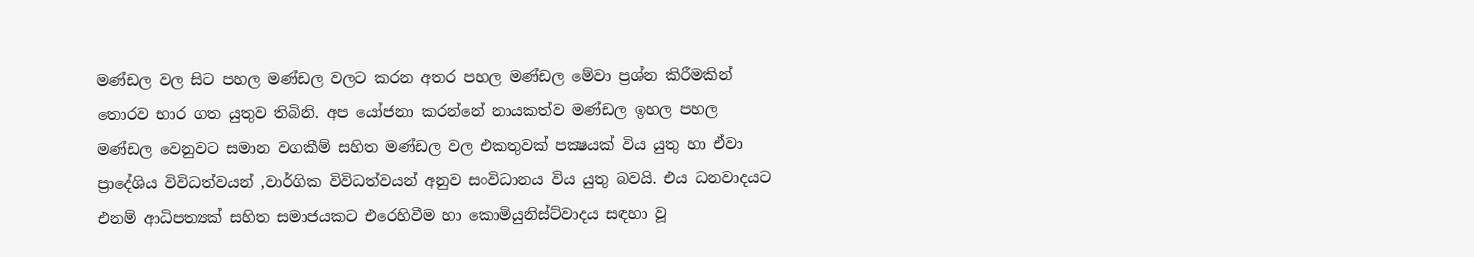මණ්ඩල වල සිට පහල මණ්ඩල වලට කරන අතර පහල මණ්ඩල මේවා ප්‍රශ්න කිරීමකින් තොරව භාර ගත යුතුව තිබිනි. අප යෝජනා කරන්නේ නායකත්ව මණ්ඩල ඉහල පහල මණ්ඩල වෙනුවට සමාන වගකීම් සහිත මණ්ඩල වල එකතුවක් පක්‍ෂයක් විය යුතු හා ඒවා ප්‍රාදේශිය විවිධත්වයන් ,වාර්ගික විවිධත්වයන් අනුව සංවිධානය විය යුතු බවයි. එය ධනවාදයට එනම් ආධිපත්‍යක් සහිත සමාජයකට එරෙහිවීම හා කොමියුනිස්ට්වාදය සඳහා වූ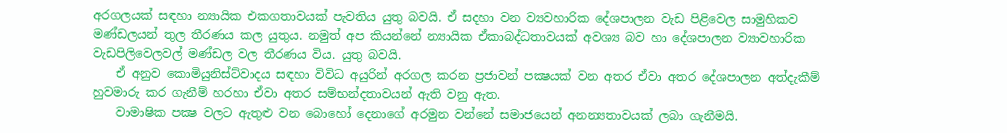අරගලයක් සඳහා න්‍යායික එකගතාවයක් පැවතිය යුතු බවයි. ඒ සදහා වන ව්‍යවහාරික දේශපාලන වැඩ පිළිවෙල සාමුහිකව මණ්ඩලයන් තුල තීරණය කල යුතුය. නමුත් අප කියන්නේ න්‍යායික ඒකාබද්ධතාවයක් අවශ්‍ය බව හා දේශපාලන ව්‍යාවහාරික වැඩපිලිවෙලවල් මණ්ඩල වල තීරණය විය. යුතු බවයි.
    ඒ අනුව කොමියුනිස්ට්වාදය සඳහා විවිධ අයුරින් අරගල කරන ප්‍රජාවන් පක්‍ෂයක් වන අතර ඒවා අතර දේශපාලන අත්දැකීම් හුවමාරු කර ගැනීම් හරහා ඒවා අතර සම්භන්දතාවයන් ඇති වනු ඇත.
    වාමාෂික පක්‍ෂ වලට ඇතුළු වන බොහෝ දෙනාගේ අරමුන වන්නේ සමාජයෙන් අනන්‍යතාවයක් ලබා ගැනීමයි.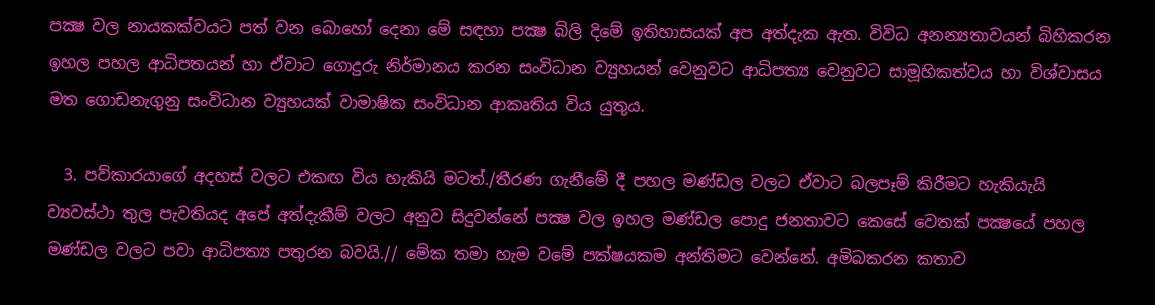පක්‍ෂ වල නායකක්වයට පත් වන බොහෝ දෙනා මේ සඳහා පක්‍ෂ බිලි දිමේ ඉතිහාසයක් අප අත්දැක ඇත. විවිධ අනන්‍යතාවයන් බිහිකරන ඉහල පහල ආධිපතයන් හා ඒවාට ගොදුරු නිර්මානය කරන සංවිධාන ව්‍යුහයන් වෙනුවට ආධිපත්‍ය වෙනුවට සාමූහිකත්වය හා විශ්වාසය මත ගොඩනැගුනු සංවිධාන ව්‍යුහයක් වාමාෂික සංවිධාන ආකෘතිය විය යුතුය.

  3. පව්කාරයාගේ අදහස් වලට එකඟ විය හැකියි මටත්./තීරණ ගැනීමේ දී පහල මණ්ඩල වලට ඒවාට බලපෑම් කිරීමට හැකියැයි ව්‍යවස්ථා තුල පැවතියද අපේ අත්දැකීම් වලට අනුව සිදුවන්නේ පක්‍ෂ වල ඉහල මණ්ඩල පොදු ජනතාවට කෙසේ වෙතක් පක්‍ෂයේ පහල මණ්ඩල වලට පවා ආධිපත්‍ය පතුරන බවයි.// මේක තමා හැම වමේ පක්ෂයකම අන්තිමට වෙන්නේ. අමිබකරන කතාව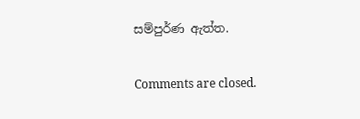සම්පුර්ණ ඇත්ත.

Comments are closed.